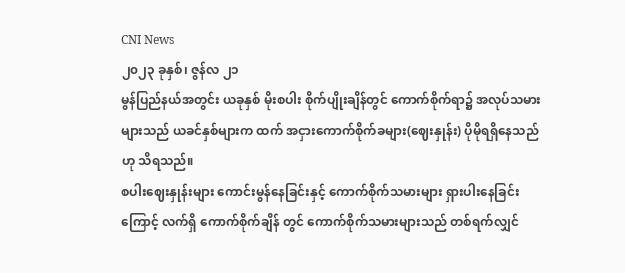CNI News
၂၀၂၃ ခုနှစ်၊ ဇွန်လ ၂၁
မွန်ပြည်နယ်အတွင်း ယခုနှစ် မိုးစပါး စိုက်ပျိုးချိန်တွင် ကောက်စိုက်ရာ၌ အလုပ်သမားများသည် ယခင်နှစ်များက ထက် အငှားကောက်စိုက်ခများ(ဈေးနှုန်း) ပိုမိုရရှိနေသည်ဟု သိရသည်။
စပါးဈေးနှုန်းများ ကောင်းမွန်နေခြင်းနှင့် ကောက်စိုက်သမားများ ရှားပါးနေခြင်းကြောင့် လက်ရှိ ကောက်စိုက်ချိန် တွင် ကောက်စိုက်သမားများသည် တစ်ရက်လျှင်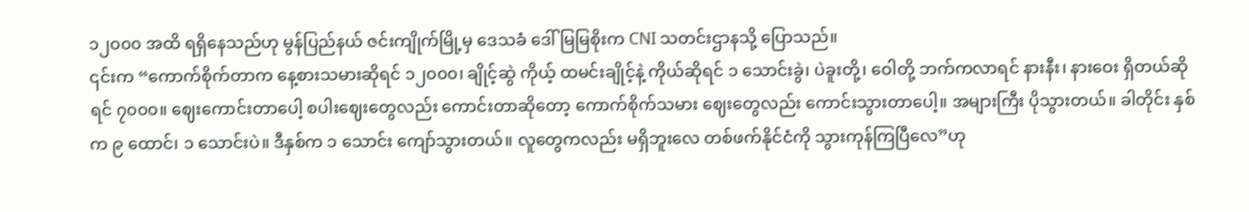၁၂၀၀၀ အထိ ရရှိနေသည်ဟု မွန်ပြည်နယ် ဇင်းကျိုက်မြို့မှ ဒေသခံ ဒေါ်မြမြစိုးက CNI သတင်းဌာနသို့ ပြောသည်။
၎င်းက “ကောက်စိုက်တာက နေ့စားသမားဆိုရင် ၁၂၀၀၀၊ ချိုင့်ဆွဲ ကိုယ့် ထမင်းချိုင့်နဲ့ ကိုယ်ဆိုရင် ၁ သောင်းခွဲ၊ ပဲခူးတို့၊ ဝေါတို့ ဘက်ကလာရင် နားနီး၊ နားဝေး ရှိတယ်ဆိုရင် ၇၀၀၀။ ဈေးကောင်းတာပေါ့ စပါးဈေးတွေလည်း ကောင်းတာဆိုတော့ ကောက်စိုက်သမား ဈေးတွေလည်း ကောင်းသွားတာပေါ့။ အများကြီး ပိုသွားတယ်။ ခါတိုင်း နှစ်က ၉ ထောင်၊ ၁ သောင်းပဲ။ ဒီနှစ်က ၁ သောင်း ကျော်သွားတယ်။ လူတွေကလည်း မရှိဘူးလေ တစ်ဖက်နိုင်ငံကို သွားကုန်ကြပြီလေ”ဟု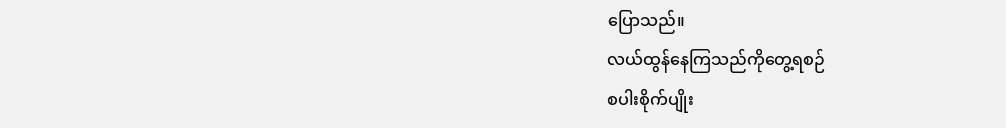ပြောသည်။
လယ်ထွန်နေကြသည်ကိုတွေ့ရစဉ်
စပါးစိုက်ပျိုး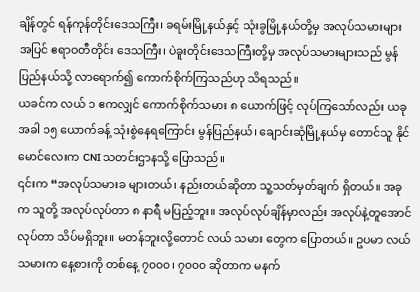ချိန်တွင် ရန်ကုန်တိုင်းဒေသကြီး၊ ခရမ်းမြို့နယ်နှင့် သုံးခွမြို့နယ်တို့မှ အလုပ်သမားများ အပြင် ဧရာဝတီတိုင်း ဒေသကြီး၊ ပဲခူးတိုင်းဒေသကြီးတို့မှ အလုပ်သမားများသည် မွန်ပြည်နယ်သို့ လာရောက်၍ ကောက်စိုက်ကြသည်ဟု သိရသည်။
ယခင်က လယ် ၁ ဧကလျှင် ကောက်စိုက်သမား ၈ ယောက်ဖြင့် လုပ်ကြသော်လည်း ယခုအခါ ၁၅ ယောက်ခန့် သုံးစွဲနေရကြောင်း မွန်ပြည်နယ်၊ ချောင်းဆုံမြို့နယ်မှ တောင်သူ နိုင်မောင်လေးက CNI သတင်းဌာနသို့ ပြောသည်။
၎င်းက “အလုပ်သမားခ များတယ်၊ နည်းတယ်ဆိုတာ သူ့သတ်မှတ်ချက် ရှိတယ်။ အခုက သူတို့ အလုပ်လုပ်တာ ၈ နာရီ မပြည့်ဘူး။ အလုပ်လုပ်ချိန်မှာလည်း အလုပ်နဲ့တူအောင် လုပ်တာ သိပ်မရှိဘူး။ မတန်ဘူးလို့တောင် လယ် သမား တွေက ပြောတယ်။ ဥပမာ လယ်သမားက နေ့စားကို တစ်နေ့ ၇၀၀၀၊ ၇၀၀၀ ဆိုတာက မနက်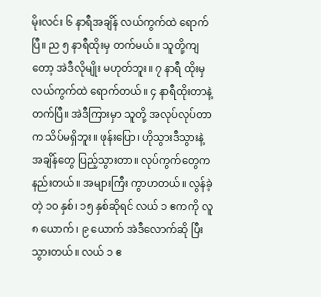မိုးလင်း ၆ နာရီအချိန် လယ်ကွက်ထဲ ရောက်ပြီ။ ည ၅ နာရီထိုးမှ တက်မယ်။ သူတို့ကျတော့ အဲဒီလိုမျိုး မဟုတ်ဘူး။ ၇ နာရီ ထိုးမှ လယ်ကွက်ထဲ ရောက်တယ်။ ၄ နာရီထိုးတာနဲ့ တက်ပြီ။ အဲဒီကြားမှာ သူတို့ အလုပ်လုပ်တာက သိပ်မရှိဘူး။ ဖုန်းပြော၊ ဟိုသွားဒီသွားနဲ့ အချိန်တွေ ပြည့်သွားတာ။ လုပ်ကွက်တွေက နည်းတယ်။ အများကြီး ကွာဟတယ်။ လွန်ခဲ့တဲ့ ၁၀ နှစ်၊ ၁၅ နှစ်ဆိုရင် လယ် ၁ ဧကကို လူ ၈ ယောက်၊ ၉ ယောက် အဲဒီလောက်ဆို ပြီးသွားတယ်။ လယ် ၁ ဧ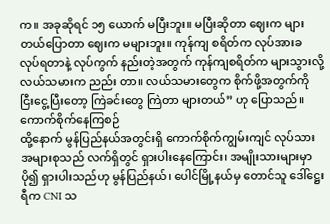က။ အခုဆိုရင် ၁၅ ယောက် မပြီးဘူး။ မပြီးဆိုတာ ဈေးက များတယ်ပြောတာ ဈေးက မများဘူး။ ကုန်ကျ စရိတ်က လုပ်အားခ လုပ်ရတာနဲ့ လုပ်ကွက် နည်းတဲ့အတွက် ကုန်ကျစရိတ်က များသွားလို့ လယ်သမားက ညည်း တာ။ လယ်သမားတွေက စိုက်ဖို့အတွက်ကို ငြီးငွေ့ပြီးတော့ ကြဲခင်းတွေ ကြဲတာ များတယ်” ဟု ပြောသည်။
ကောက်စိုက်နေကြစဉ်
ထို့နောက် မွန်ပြည်နယ်အတွင်းရှိ ကောက်စိုက်ကျွမ်းကျင် လုပ်သားအများစုသည် လက်ရှိတွင် ရှားပါးနေကြောင်း၊ အမျိုးသားများမှာ ပို၍ ရှားပါးသည်ဟု မွန်ပြည်နယ်၊ ပေါင်မြို့နယ်မှ တောင်သူ ဒေါ်ဋ္ဌေးရီက CNI သ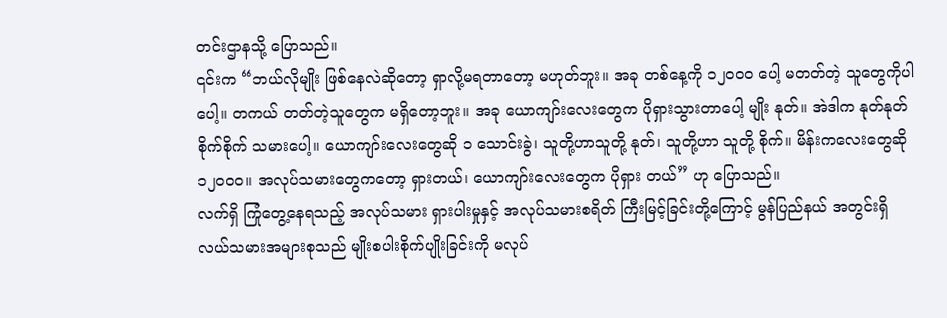တင်းဌာနသို့ ပြောသည်။
၎င်းက “ဘယ်လိုမျိုး ဖြစ်နေလဲဆိုတော့ ရှာလို့မရတာတော့ မဟုတ်ဘူး။ အခု တစ်နေ့ကို ၁၂၀၀၀ ပေါ့ မတတ်တဲ့ သူတွေကိုပါပေါ့။ တကယ် တတ်တဲ့သူတွေက မရှိတော့ဘူး။ အခု ယောကျာ်းလေးတွေက ပိုရှားသွားတာပေါ့ မျိုး နုတ်။ အဲဒါက နုတ်နုတ် စိုက်စိုက် သမားပေါ့။ ယောကျာ်းလေးတွေဆို ၁ သောင်းခွဲ၊ သူတို့ဟာသူတို့ နုတ်၊ သူတို့ဟာ သူတို့ စိုက်။ မိန်းကလေးတွေဆို ၁၂၀၀၀။ အလုပ်သမားတွေကတော့ ရှားတယ်၊ ယောကျာ်းလေးတွေက ပိုရှား တယ်” ဟု ပြောသည်။
လက်ရှိ ကြုံတွေ့နေရသည့် အလုပ်သမား ရှားပါးမှုနှင့် အလုပ်သမားစရိတ် ကြီးမြင့်ခြင်းတို့ကြောင့် မွန်ပြည်နယ် အတွင်းရှိ လယ်သမားအများစုသည် မျိုးစပါးစိုက်ပျိုးခြင်းကို မလုပ်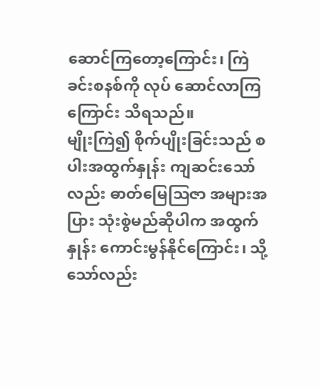ဆောင်ကြတော့ကြောင်း၊ ကြဲခင်းစနစ်ကို လုပ် ဆောင်လာကြကြောင်း သိရသည်။
မျိုးကြဲ၍ စိုက်ပျိုးခြင်းသည် စပါးအထွက်နှုန်း ကျဆင်းသော်လည်း ဓာတ်မြေဩဇာ အများအပြား သုံးစွဲမည်ဆိုပါက အထွက်နှုန်း ကောင်းမွန်နိုင်ကြောင်း၊ သို့သော်လည်း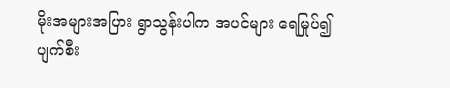မိုးအများအပြား ရွာသွန်းပါက အပင်များ ရေမြုပ်၍ ပျက်စီး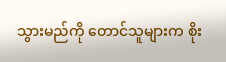သွားမည်ကို တောင်သူများက စိုး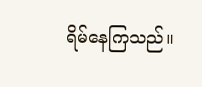ရိမ်နေကြသည်။